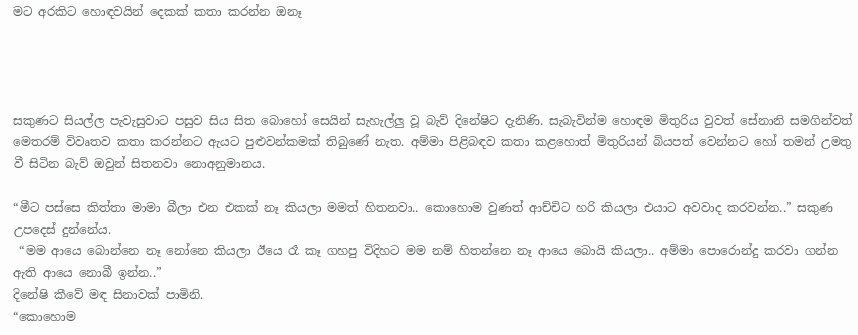මට අරකිට හොඳවයින් දෙකක් කතා කරන්න ඔනෑ




සකුණට සියල්ල පැවැසුවාට පසුව සිය සිත බොහෝ සෙයින් සැහැල්ලු‍ වූ බැව් දිනේෂිට දැනිණි. සැබැවින්ම හොඳම මිතුරිය වුවත් සේනානි සමගින්වත් මෙතරම් විවෘතව කතා කරන්නට ඇයට පුළුවන්කමක් තිබුණේ නැත. අම්මා පිළිබඳව කතා කළහොත් මිතුරියන් බියපත් වෙන්නට හෝ තමන් උමතු වී සිටින බැව් ඔවුන් සිතනවා නොඅනුමානය.

“මීට පස්සෙ කිත්තා මාමා බීලා එන එකක් නෑ කියලා මමත් හිතනවා.. කොහොම වුණත් ආච්චිට හරි කියලා එයාට අවවාද කරවන්න..” සකුණ උපදෙස් දුන්නේය.
 “මම ආයෙ බොන්නෙ නෑ නෝනෙ කියලා ඊයෙ රෑ කෑ ගහපු විදිහට මම නම් හිතන්නෙ නෑ ආයෙ බොයි කියලා.. අම්මා පොරොන්දු කරවා ගන්න ඇති ආයෙ නොබී ඉන්න..”
දිනේෂි කීවේ මඳ සිනාවක් පාමිනි.
“කොහොම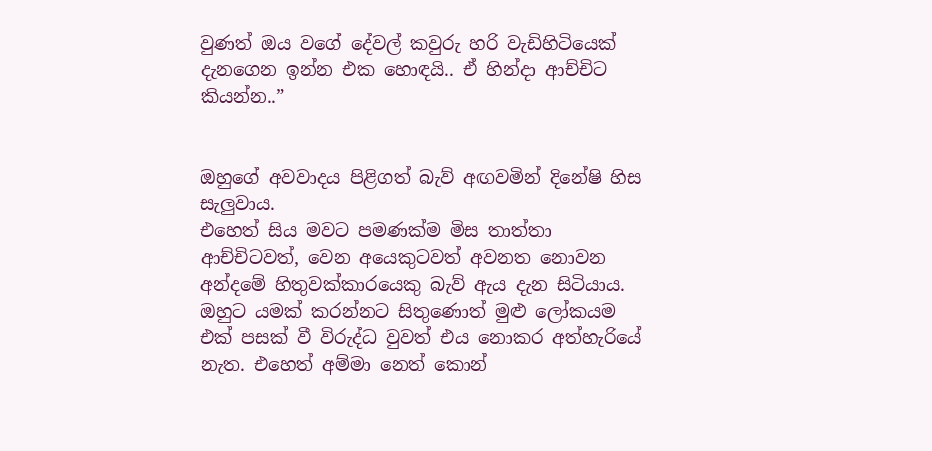වුණත් ඔය වගේ දේවල් කවුරු හරි වැඩිහිටියෙක් දැනගෙන ඉන්න එක හොඳයි.. ඒ හින්දා ආච්චිට කියන්න..”


ඔහුගේ අවවාදය පිළිගත් බැව් අඟවමින් දිනේෂි හිස සැලු‍වාය.
එහෙත් සිය මවට පමණක්ම මිස තාත්තා ආච්චිටවත්, වෙන අයෙකුටවත් අවනත නොවන අන්දමේ හිතුවක්කාරයෙකු බැව් ඇය දැන සිටියාය. ඔහුට යමක් කරන්නට සිතුණොත් මුළු ලෝකයම එක් පසක් වී විරුද්ධ වුවත් එය නොකර අත්හැරියේ නැත. එහෙත් අම්මා නෙත් කොන්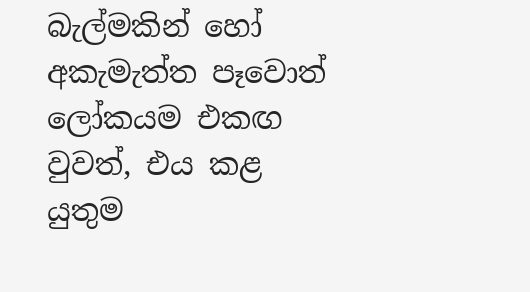බැල්මකින් හෝ අකැමැත්ත පෑවොත් ලෝකයම එකඟ වුවත්, එය කළ යුතුම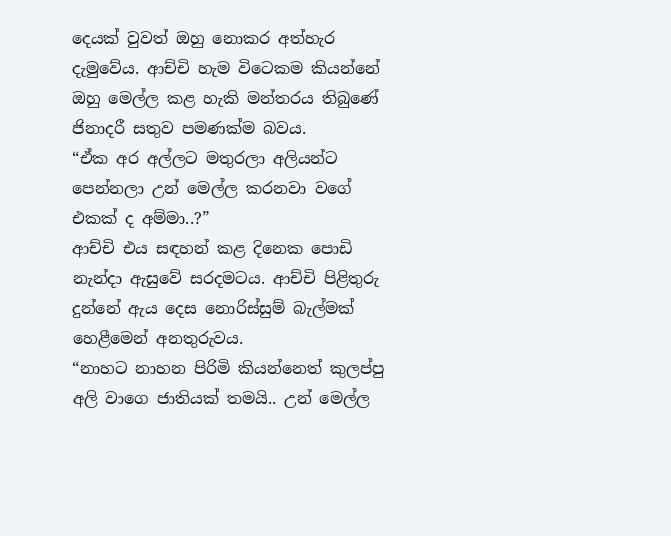දෙයක් වුවත් ඔහු නොකර අත්හැර දැමුවේය. ආච්චි හැම විටෙකම කියන්නේ ඔහු මෙල්ල කළ හැකි මන්තරය තිබුණේ ජිනාදරී සතුව පමණක්ම බවය.
“ඒක අර අල්ලට මතුරලා අලියන්ට පෙන්නලා උන් මෙල්ල කරනවා වගේ එකක් ද අම්මා..?”
ආච්චි එය සඳහන් කළ දිනෙක පොඩි නැන්දා ඇසුවේ සරදමටය. ආච්චි පිළිතුරු දුන්නේ ඇය දෙස නොරිස්සුම් බැල්මක් හෙළීමෙන් අනතුරුවය.
“නාහට නාහන පිරිමි කියන්නෙත් කුලප්පු අලි වාගෙ ජාතියක් තමයි.. උන් මෙල්ල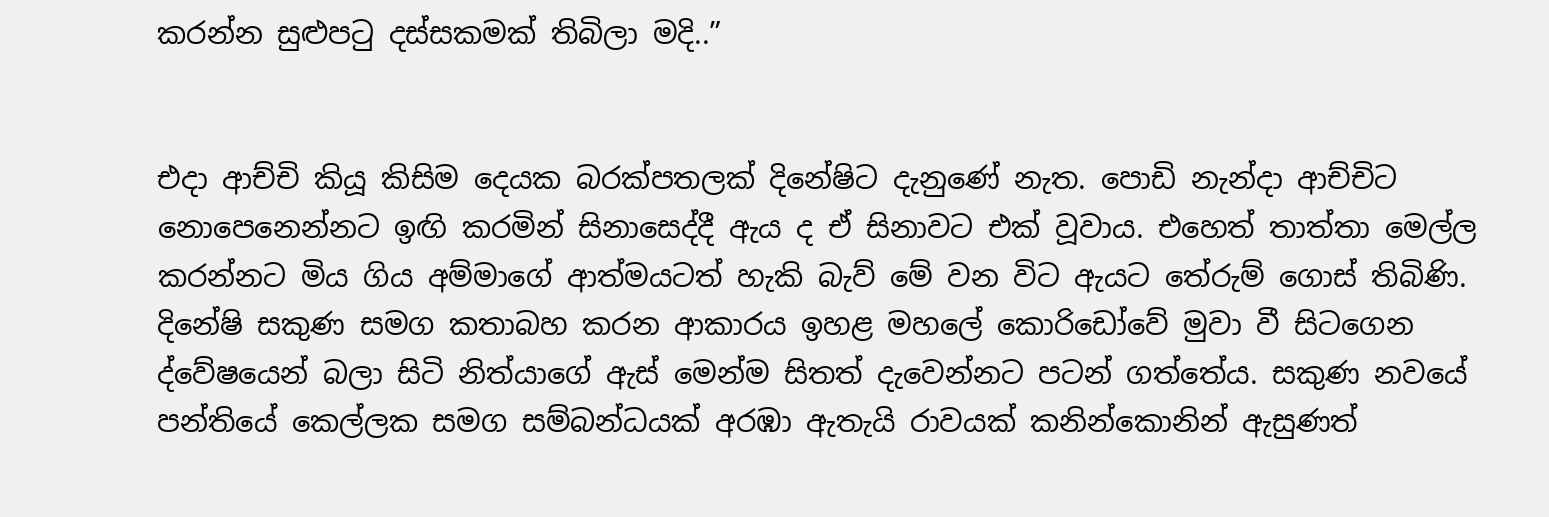කරන්න සුළුපටු දස්සකමක් තිබිලා මදි..”


එදා ආච්චි කියූ කිසිම දෙයක බරක්පතලක් දිනේෂිට දැනුණේ නැත. පොඩි නැන්දා ආච්චිට නොපෙනෙන්නට ඉඟි කරමින් සිනාසෙද්දී ඇය ද ඒ සිනාවට එක් වූවාය. එහෙත් තාත්තා මෙල්ල කරන්නට මිය ගිය අම්මාගේ ආත්මයටත් හැකි බැව් මේ වන විට ඇයට තේරුම් ගොස් තිබිණි.
දිනේෂි සකුණ සමග කතාබහ කරන ආකාරය ඉහළ මහලේ කොරිඩෝවේ මුවා වී සිටගෙන ද්වේෂයෙන් බලා සිටි නිත්යාගේ ඇස් මෙන්ම සිතත් දැවෙන්නට පටන් ගත්තේය. සකුණ නවයේ පන්තියේ කෙල්ලක සමග සම්බන්ධයක් අරඹා ඇතැයි රාවයක් කනින්කොනින් ඇසුණත්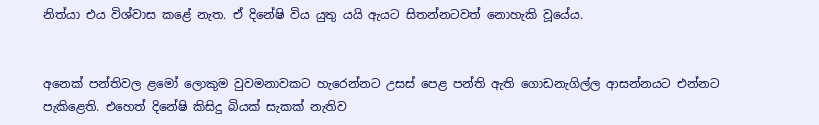නිත්යා එය විශ්වාස කළේ නැත. ඒ දිනේෂි විය යුතු යයි ඇයට සිතන්නටවත් නොහැකි වූයේය.


අනෙක් පන්තිවල ළමෝ ලොකුම වුවමනාවකට හැරෙන්නට උසස් පෙළ පන්ති ඇති ගොඩනැගිල්ල ආසන්නයට එන්නට පැකිළෙති. එහෙත් දිනේෂි කිසිදු බියක් සැකක් නැතිව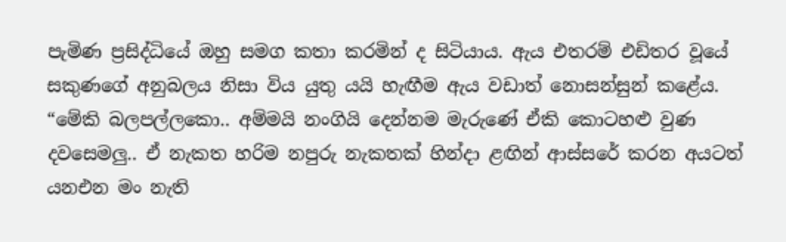පැමිණ ප්‍රසිද්ධියේ ඔහු සමග කතා කරමින් ද සිටියාය. ඇය එතරම් එඩිතර වූයේ සකුණගේ අනුබලය නිසා විය යුතු යයි හැඟීම ඇය වඩාත් නොසන්සුන් කළේය.
“මේකි බලපල්ලකො.. අම්මයි නංගියි දෙන්නම මැරුණේ ඒකි කොටහළු වුණ දවසෙමලු‍.. ඒ නැකත හරිම නපුරු නැකතක් හින්දා ළඟින් ආස්සරේ කරන අයටත් යනඑන මං නැති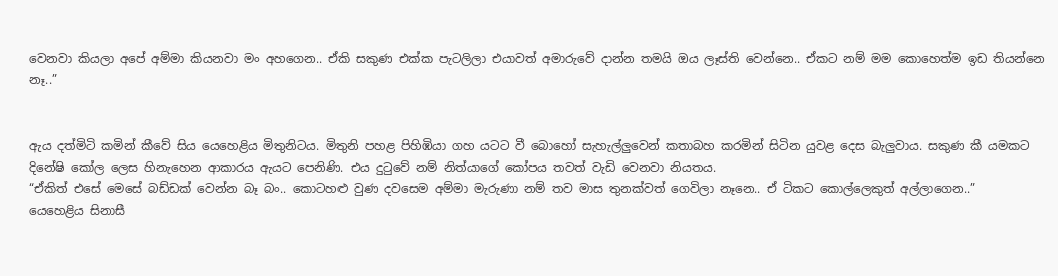වෙනවා කියලා අපේ අම්මා කියනවා මං අහගෙන.. ඒකි සකුණ එක්ක පැටලිලා එයාවත් අමාරුවේ දාන්න තමයි ඔය ලෑස්ති වෙන්නෙ.. ඒකට නම් මම කොහෙත්ම ඉඩ තියන්නෙ නෑ..”


ඇය දත්මිටි කමින් කීවේ සිය යෙහෙළිය මිතුනිටය. මිතුනි පහළ පිහිඹියා ගහ යටට වී බොහෝ සැහැල්ලු‍වෙන් කතාබහ කරමින් සිටින යුවළ දෙස බැලු‍වාය. සකුණ කී යමකට දිනේෂි කෝල ලෙස හිනැහෙන ආකාරය ඇයට පෙනිණි. එය දුටුවේ නම් නිත්යාගේ කෝපය තවත් වැඩි වෙනවා නියතය.
“ඒකිත් එසේ මෙසේ බඩ්ඩක් වෙන්න බෑ බං.. කොටහළු වුණ දවසෙම අම්මා මැරුණා නම් තව මාස තුනක්වත් ගෙවිලා නෑනෙ.. ඒ ටිකට කොල්ලෙකුත් අල්ලාගෙන..”
යෙහෙළිය සිනාසී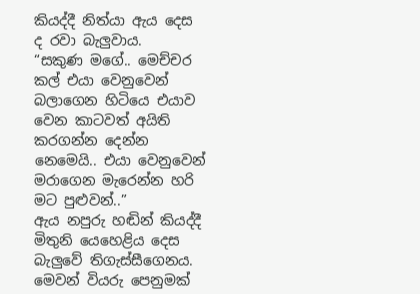කියද්දී නිත්යා ඇය දෙස ද රවා බැලු‍වාය.
“සකුණ මගේ.. මෙච්චර කල් එයා වෙනුවෙන් බලාගෙන හිටියෙ එයාව වෙන කාටවත් අයිති කරගන්න දෙන්න නෙමෙයි.. එයා වෙනුවෙන් මරාගෙන මැරෙන්න හරි මට පුළුවන්..”
ඇය නපුරු හඬින් කියද්දී මිතුනි යෙහෙළිය දෙස බැලු‍වේ තිගැස්සීගෙනය. මෙවන් වියරු පෙනුමක්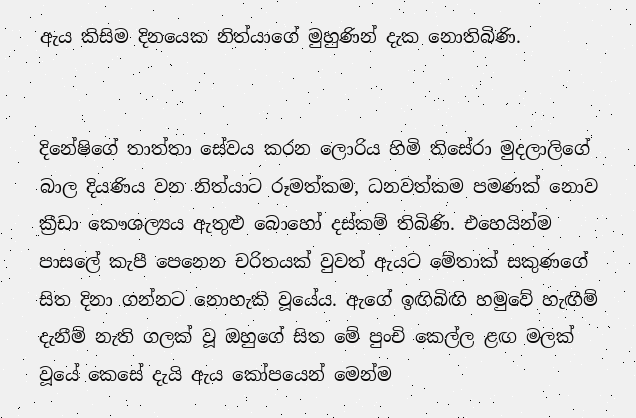ඇය කිසිම දිනයෙක නිත්යාගේ මුහුණින් දැක නොතිබිණි.


දිනේෂිගේ තාත්තා සේවය කරන ලොරිය හිමි තිසේරා මුදලාලිගේ බාල දියණිය වන නිත්යාට රූමත්කම, ධනවත්කම පමණක් නොව ක්‍රීඩා කෞශල්‍යය ඇතුළු බොහෝ දස්කම් තිබිණි. එහෙයින්ම පාසලේ කැපී පෙනෙන චරිතයක් වුවත් ඇයට මේතාක් සකුණගේ සිත දිනා ගන්නට නොහැකි වූයේය. ඇගේ ඉඟිබිඟි හමුවේ හැඟීම් දැනීම් නැති ගලක් වූ ඔහුගේ සිත මේ පුංචි කෙල්ල ළඟ මලක් වූයේ කෙසේ දැයි ඇය කෝපයෙන් මෙන්ම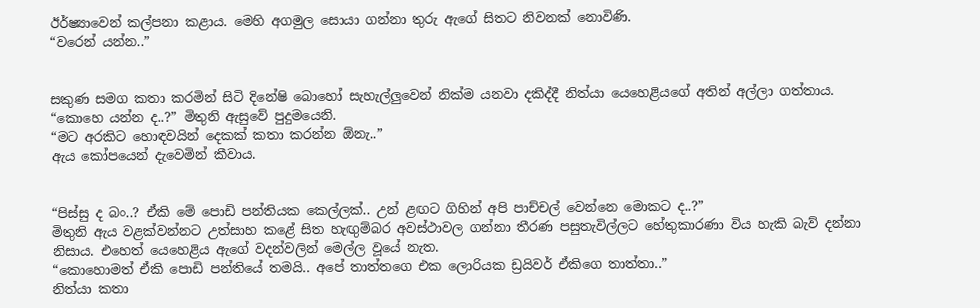ඊර්ෂ්‍යාවෙන් කල්පනා කළාය. මෙහි අගමුල සොයා ගන්නා තුරු ඇගේ සිතට නිවනක් නොවිණි.
“වරෙන් යන්න..”


සකුණ සමග කතා කරමින් සිටි දිනේෂි බොහෝ සැහැල්ලු‍වෙන් නික්ම යනවා දකිද්දී නිත්යා යෙහෙළියගේ අතින් අල්ලා ගත්තාය.
“කොහෙ යන්න ද..?” මිතුනි ඇසුවේ පුදුමයෙනි.
“මට අරකිට හොඳවයින් දෙකක් කතා කරන්න ඕනැ..”
ඇය කෝපයෙන් දැවෙමින් කීවාය.


“පිස්සු ද බං..? ඒකි මේ පොඩි පන්තියක කෙල්ලක්.. උන් ළඟට ගිහින් අපි පාච්චල් වෙන්නෙ මොකට ද..?”
මිතුනි ඇය වළක්වන්නට උත්සාහ කළේ සිත හැඟු‍ම්බර අවස්ථාවල ගන්නා තීරණ පසුතැවිල්ලට හේතුකාරණා විය හැකි බැව් දන්නා නිසාය. එහෙත් යෙහෙළිය ඇගේ වදන්වලින් මෙල්ල වූයේ නැත.
“කොහොමත් ඒකි පොඩි පන්තියේ තමයි.. අපේ තාත්තගෙ එක ලොරියක ඩ්‍රයිවර් ඒකිගෙ තාත්තා..”
නිත්යා කතා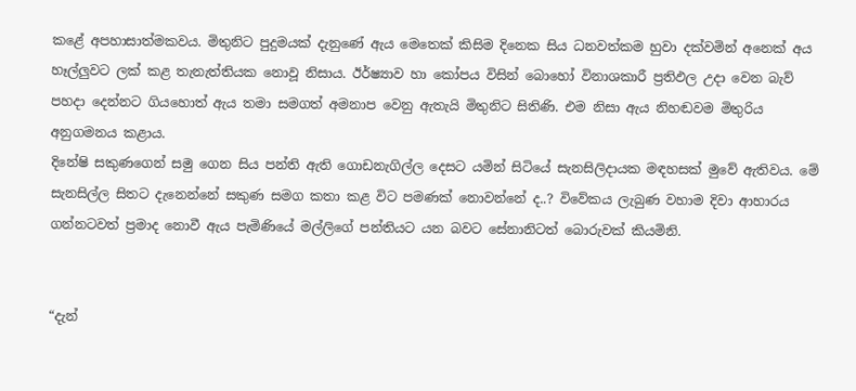කළේ අපහාසාත්මකවය. මිතුනිට පුදුමයක් දැනුණේ ඇය මෙතෙක් කිසිම දිනෙක සිය ධනවත්කම හුවා දක්වමින් අනෙක් අය හෑල්ලු‍වට ලක් කළ තැනැත්තියක නොවූ නිසාය. ඊර්ෂ්‍යාව හා කෝපය විසින් බොහෝ විනාශකාරී ප්‍රතිඵල උදා වෙන බැව් පහදා දෙන්නට ගියහොත් ඇය තමා සමගත් අමනාප වෙනු ඇතැයි මිතුනිට සිතිණි. එම නිසා ඇය නිහඬවම මිතුරිය අනුගමනය කළාය.
දිනේෂි සකුණගෙන් සමු ගෙන සිය පන්ති ඇති ගොඩනැගිල්ල දෙසට යමින් සිටියේ සැනසිලිදායක මඳහසක් මුවේ ඇතිවය. මේ සැනසිල්ල සිතට දැනෙන්නේ සකුණ සමග කතා කළ විට පමණක් නොවන්නේ ද..? විවේකය ලැබුණ වහාම දිවා ආහාරය ගන්නටවත් ප්‍රමාද නොවී ඇය පැමිණියේ මල්ලිගේ පන්තියට යන බවට සේනානිටත් බොරුවක් කියමිනි.


“දැන්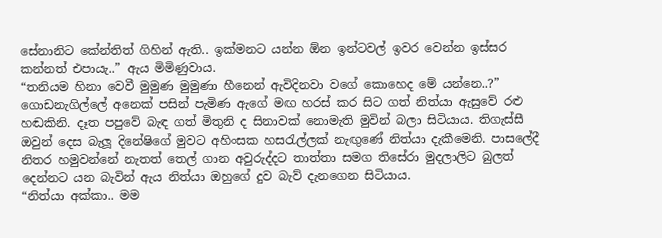සේනානිට කේන්තිත් ගිහින් ඇති.. ඉක්මනට යන්න ඕන ඉන්ටවල් ඉවර වෙන්න ඉස්සර කන්නත් එපායැ..” ඇය මිමිණුවාය.
“තනියම හිනා වෙවී මුමුණ මුමුණා හීනෙන් ඇවිදිනවා වගේ කොහෙද මේ යන්නෙ..?”
ගොඩනැගිල්ලේ අනෙක් පසින් පැමිණ ඇගේ මඟ හරස් කර සිට ගත් නිත්යා ඇසුවේ රළු හඬකිනි. දෑත පපුවේ බැඳ ගත් මිතුනි ද සිනාවක් නොමැති මුවින් බලා සිටියාය. තිගැස්සී ඔවුන් දෙස බැලූ දිනේෂිගේ මුවට අහිංසක හසරැල්ලක් නැඟු‍ණේ නිත්යා දැකීමෙනි. පාසලේදී නිතර හමුවන්නේ නැතත් තෙල් ගාන අවුරුද්දට තාත්තා සමග තිසේරා මුදලාලිට බුලත් දෙන්නට යන බැවින් ඇය නිත්යා ඔහුගේ දුව බැව් දැනගෙන සිටියාය.
“නිත්යා අක්කා.. මම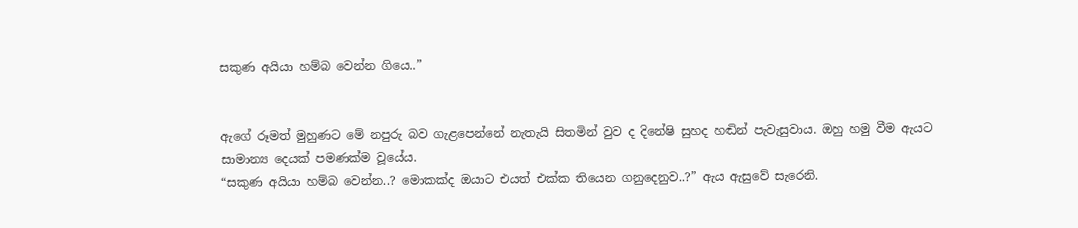සකුණ අයියා හම්බ වෙන්න ගියෙ..”


ඇගේ රූමත් මුහුණට මේ නපුරු බව ගැළපෙන්නේ නැතැයි සිතමින් වුව ද දිනේෂි සුහද හඬින් පැවැසුවාය. ඔහු හමු වීම ඇයට සාමාන්‍ය දෙයක් පමණක්ම වූයේය.
“සකුණ අයියා හම්බ වෙන්න..? මොකක්ද ඔයාට එයත් එක්ක තියෙන ගනුදෙනුව..?” ඇය ඇසුවේ සැරෙනි.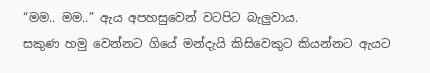“මම.. මම..” ඇය අපහසුවෙන් වටපිට බැලු‍වාය.
සකුණ හමු වෙන්නට ගියේ මන්දැයි කිසිවෙකුට කියන්නට ඇයට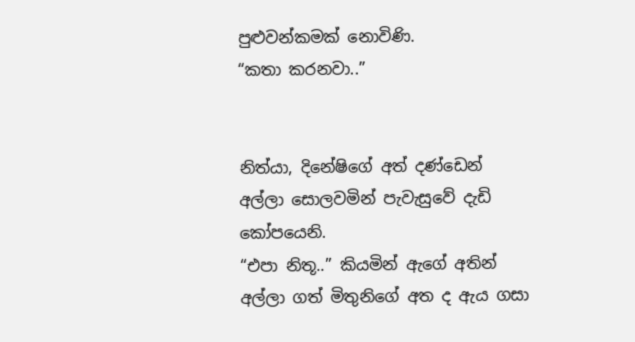පුළුවන්කමක් නොවිණි.
“කතා කරනවා..”


නිත්යා, දිනේෂිගේ අත් දණ්ඩෙන් අල්ලා සොලවමින් පැවැසුවේ දැඩි කෝපයෙනි.
“එපා නිතූ..” කියමින් ඇගේ අතින් අල්ලා ගත් මිතුනිගේ අත ද ඇය ගසා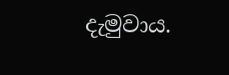දැමුවාය.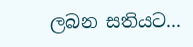ලබන සතියට...